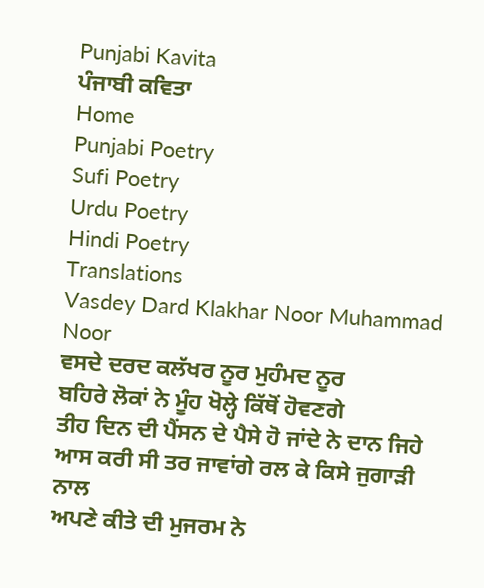Punjabi Kavita
ਪੰਜਾਬੀ ਕਵਿਤਾ
Home
Punjabi Poetry
Sufi Poetry
Urdu Poetry
Hindi Poetry
Translations
Vasdey Dard Klakhar Noor Muhammad Noor
ਵਸਦੇ ਦਰਦ ਕਲੱਖਰ ਨੂਰ ਮੁਹੰਮਦ ਨੂਰ
ਬਹਿਰੇ ਲੋਕਾਂ ਨੇ ਮੂੰਹ ਖੋਲ੍ਹੇ ਕਿੱਥੋਂ ਹੋਵਣਗੇ
ਤੀਹ ਦਿਨ ਦੀ ਪੈਂਸਨ ਦੇ ਪੈਸੇ ਹੋ ਜਾਂਦੇ ਨੇ ਦਾਨ ਜਿਹੇ
ਆਸ ਕਰੀ ਸੀ ਤਰ ਜਾਵਾਂਗੇ ਰਲ ਕੇ ਕਿਸੇ ਜੁਗਾੜੀ ਨਾਲ
ਅਪਣੇ ਕੀਤੇ ਦੀ ਮੁਜਰਮ ਨੇ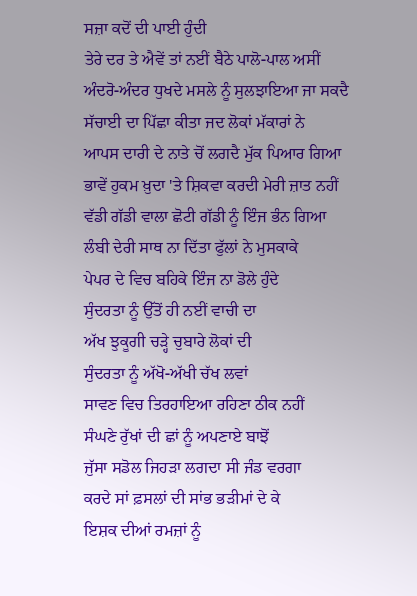ਸਜ਼ਾ ਕਦੋਂ ਦੀ ਪਾਈ ਹੁੰਦੀ
ਤੇਰੇ ਦਰ ਤੇ ਐਵੇਂ ਤਾਂ ਨਈਂ ਬੈਠੇ ਪਾਲੋ-ਪਾਲ ਅਸੀਂ
ਅੰਦਰੋ-ਅੰਦਰ ਧੁਖਦੇ ਮਸਲੇ ਨੂੰ ਸੁਲਝਾਇਆ ਜਾ ਸਕਦੈ
ਸੱਚਾਈ ਦਾ ਪਿੱਛਾ ਕੀਤਾ ਜਦ ਲੋਕਾਂ ਮੱਕਾਰਾਂ ਨੇ
ਆਪਸ ਦਾਰੀ ਦੇ ਨਾਤੇ ਚੋਂ ਲਗਦੈ ਮੁੱਕ ਪਿਆਰ ਗਿਆ
ਭਾਵੇਂ ਹੁਕਮ ਖ਼ੁਦਾ 'ਤੇ ਸ਼ਿਕਵਾ ਕਰਦੀ ਮੇਰੀ ਜ਼ਾਤ ਨਹੀਂ
ਵੱਡੀ ਗੱਡੀ ਵਾਲਾ ਛੋਟੀ ਗੱਡੀ ਨੂੰ ਇੰਜ ਭੰਨ ਗਿਆ
ਲੰਬੀ ਦੇਰੀ ਸਾਥ ਨਾ ਦਿੱਤਾ ਫੁੱਲਾਂ ਨੇ ਮੁਸਕਾਕੇ
ਪੇਪਰ ਦੇ ਵਿਚ ਬਹਿਕੇ ਇੰਜ ਨਾ ਡੋਲੇ ਹੁੰਦੇ
ਸੁੰਦਰਤਾ ਨੂੰ ਉੱਤੋਂ ਹੀ ਨਈਂ ਵਾਚੀ ਦਾ
ਅੱਖ ਝੁਕੂਗੀ ਚੜ੍ਹੇ ਚੁਬਾਰੇ ਲੋਕਾਂ ਦੀ
ਸੁੰਦਰਤਾ ਨੂੰ ਅੱਖੋ-ਅੱਖੀ ਚੱਖ ਲਵਾਂ
ਸਾਵਣ ਵਿਚ ਤਿਰਹਾਇਆ ਰਹਿਣਾ ਠੀਕ ਨਹੀਂ
ਸੰਘਣੇ ਰੁੱਖਾਂ ਦੀ ਛਾਂ ਨੂੰ ਅਪਣਾਏ ਬਾਝੋਂ
ਜੁੱਸਾ ਸਡੋਲ ਜਿਹੜਾ ਲਗਦਾ ਸੀ ਜੰਡ ਵਰਗਾ
ਕਰਦੇ ਸਾਂ ਫ਼ਸਲਾਂ ਦੀ ਸਾਂਭ ਭੜੀਮਾਂ ਦੇ ਕੇ
ਇਸ਼ਕ ਦੀਆਂ ਰਮਜ਼ਾਂ ਨੂੰ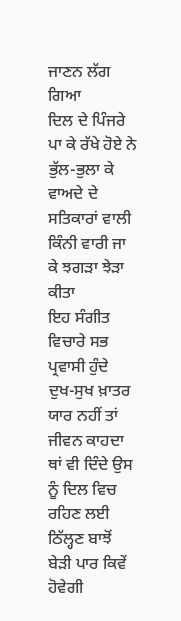ਜਾਣਨ ਲੱਗ ਗਿਆ
ਦਿਲ ਦੇ ਪਿੰਜਰੇ ਪਾ ਕੇ ਰੱਖੇ ਹੋਏ ਨੇ
ਭੁੱਲ-ਭੁਲਾ ਕੇ ਵਾਅਦੇ ਦੇ ਸਤਿਕਾਰਾਂ ਵਾਲੀ
ਕਿੰਨੀ ਵਾਰੀ ਜਾ ਕੇ ਝਗੜਾ ਝੇੜਾ ਕੀਤਾ
ਇਹ ਸੰਗੀਤ ਵਿਚਾਰੇ ਸਭ ਪ੍ਰਵਾਸੀ ਹੁੰਦੇ
ਦੁਖ-ਸੁਖ ਖ਼ਾਤਰ ਯਾਰ ਨਹੀਂ ਤਾਂ ਜੀਵਨ ਕਾਹਦਾ
ਥਾਂ ਵੀ ਦਿੰਦੇ ਉਸ ਨੂੰ ਦਿਲ ਵਿਚ ਰਹਿਣ ਲਈ
ਠਿੱਲ੍ਹਣ ਬਾਝੋਂ ਬੇੜੀ ਪਾਰ ਕਿਵੇਂ ਹੋਵੇਗੀ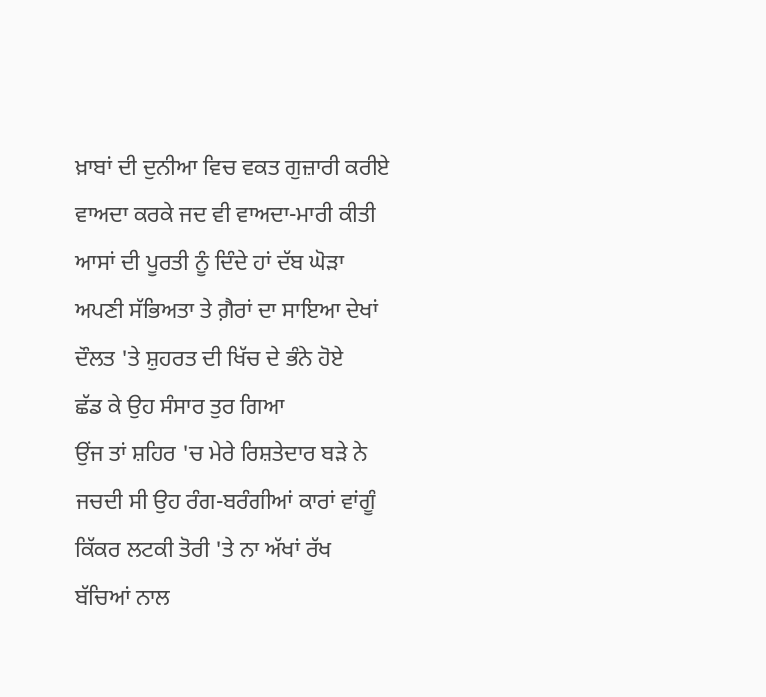ਖ਼ਾਬਾਂ ਦੀ ਦੁਨੀਆ ਵਿਚ ਵਕਤ ਗੁਜ਼ਾਰੀ ਕਰੀਏ
ਵਾਅਦਾ ਕਰਕੇ ਜਦ ਵੀ ਵਾਅਦਾ-ਮਾਰੀ ਕੀਤੀ
ਆਸਾਂ ਦੀ ਪੂਰਤੀ ਨੂੰ ਦਿੰਦੇ ਹਾਂ ਦੱਬ ਘੋੜਾ
ਅਪਣੀ ਸੱਭਿਅਤਾ ਤੇ ਗ਼ੈਰਾਂ ਦਾ ਸਾਇਆ ਦੇਖਾਂ
ਦੌਲਤ 'ਤੇ ਸ਼ੁਹਰਤ ਦੀ ਖਿੱਚ ਦੇ ਭੰਨੇ ਹੋਏ
ਛੱਡ ਕੇ ਉਹ ਸੰਸਾਰ ਤੁਰ ਗਿਆ
ਉਂਜ ਤਾਂ ਸ਼ਹਿਰ 'ਚ ਮੇਰੇ ਰਿਸ਼ਤੇਦਾਰ ਬੜੇ ਨੇ
ਜਚਦੀ ਸੀ ਉਹ ਰੰਗ-ਬਰੰਗੀਆਂ ਕਾਰਾਂ ਵਾਂਗੂੰ
ਕਿੱਕਰ ਲਟਕੀ ਤੋਰੀ 'ਤੇ ਨਾ ਅੱਖਾਂ ਰੱਖ
ਬੱਚਿਆਂ ਨਾਲ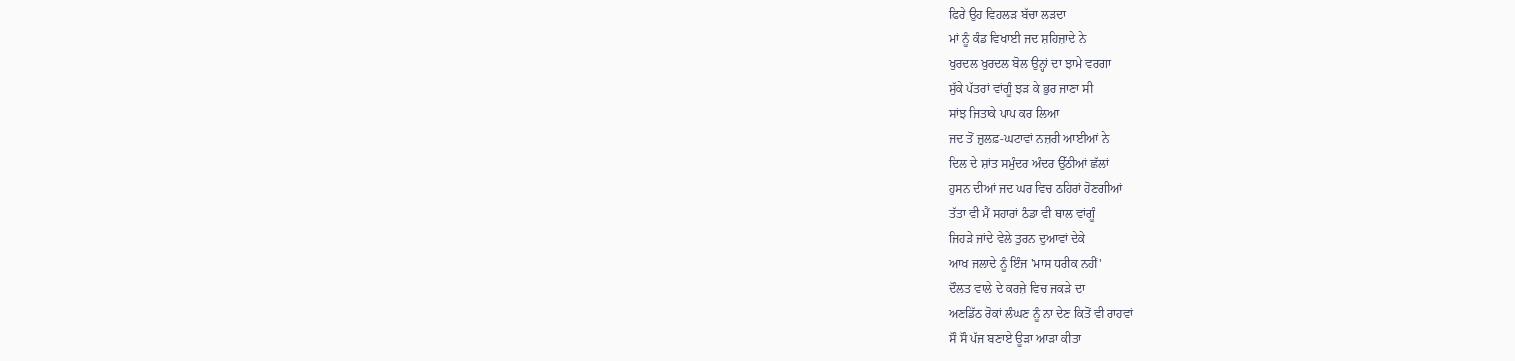ਫਿਰੇ ਉਹ ਵਿਹਲੜ ਬੱਚਾ ਲੜਦਾ
ਮਾਂ ਨੂੰ ਕੰਡ ਵਿਖਾਈ ਜਦ ਸ਼ਹਿਜ਼ਾਦੇ ਨੇ
ਖੁਰਦਲ ਖੁਰਦਲ ਬੋਲ ਉਨ੍ਹਾਂ ਦਾ ਝਾਮੇ ਵਰਗਾ
ਸੁੱਕੇ ਪੱਤਰਾਂ ਵਾਂਗੂੰ ਝੜ ਕੇ ਭੁਰ ਜਾਣਾ ਸੀ
ਸਾਂਝ ਜਿਤਾਕੇ ਪਾਪ ਕਰ ਲਿਆ
ਜਦ ਤੋਂ ਜ਼ੁਲਫ਼-ਘਟਾਵਾਂ ਨਜ਼ਰੀ ਆਈਆਂ ਨੇ
ਦਿਲ ਦੇ ਸ਼ਾਂਤ ਸਮੁੰਦਰ ਅੰਦਰ ਉੱਠੀਆਂ ਛੱਲਾਂ
ਹੁਸਨ ਦੀਆਂ ਜਦ ਘਰ ਵਿਚ ਠਹਿਰਾਂ ਹੋਣਗੀਆਂ
ਤੱਤਾ ਵੀ ਮੈਂ ਸਹਾਰਾਂ ਠੰਡਾ ਵੀ ਥਾਲ ਵਾਂਗੂੰ
ਜਿਹੜੇ ਜਾਂਦੇ ਵੇਲੇ ਤੁਰਨ ਦੁਆਵਾਂ ਦੇਕੇ
ਆਖ ਜਲਾਦੇ ਨੂੰ ਇੰਜ 'ਮਾਸ ਧਰੀਕ ਨਹੀਂ'
ਦੌਲਤ ਵਾਲੇ ਦੇ ਕਰਜ਼ੇ ਵਿਚ ਜਕੜੇ ਦਾ
ਅਣਡਿੱਠ ਰੋਕਾਂ ਲੰਘਣ ਨੂੰ ਨਾ ਦੇਣ ਕਿਤੋਂ ਵੀ ਰਾਹਵਾਂ
ਸੌ ਸੌ ਪੱਜ ਬਣਾਏ ਊੜਾ ਆੜਾ ਕੀਤਾ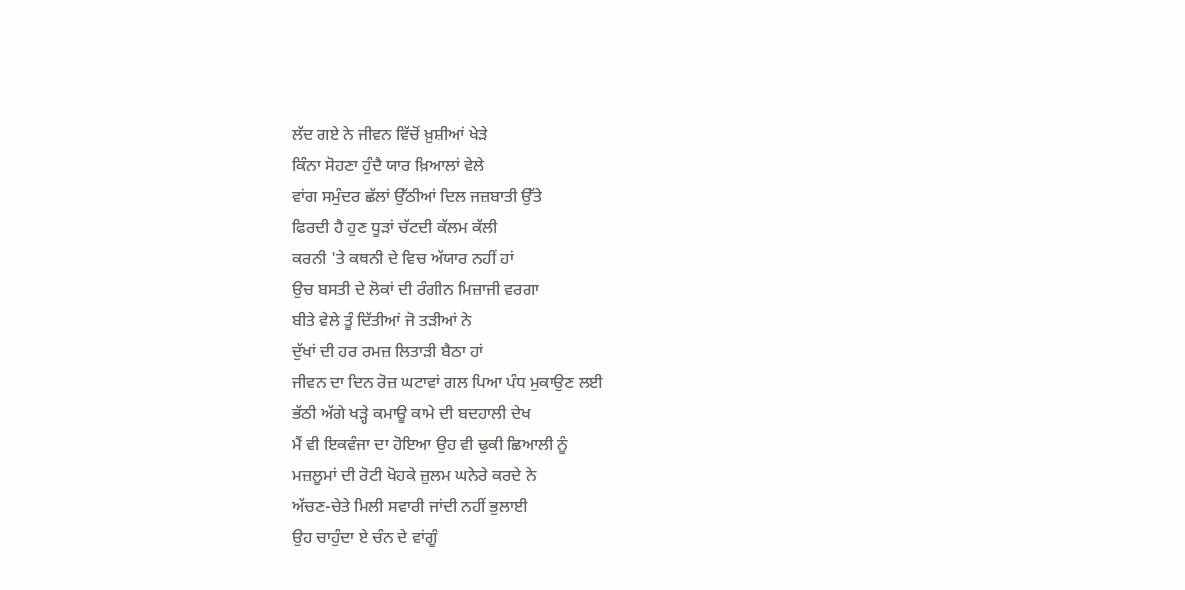ਲੱਦ ਗਏ ਨੇ ਜੀਵਨ ਵਿੱਚੋਂ ਖ਼ੁਸ਼ੀਆਂ ਖੇੜੇ
ਕਿੰਨਾ ਸੋਹਣਾ ਹੁੰਦੈ ਯਾਰ ਖ਼ਿਆਲਾਂ ਵੇਲੇ
ਵਾਂਗ ਸਮੁੰਦਰ ਛੱਲਾਂ ਉੱਠੀਆਂ ਦਿਲ ਜਜ਼ਬਾਤੀ ਉੱਤੇ
ਫਿਰਦੀ ਹੈ ਹੁਣ ਧੂੜਾਂ ਚੱਟਦੀ ਕੱਲਮ ਕੱਲੀ
ਕਰਨੀ 'ਤੇ ਕਥਨੀ ਦੇ ਵਿਚ ਅੱਯਾਰ ਨਹੀਂ ਹਾਂ
ਉਚ ਬਸਤੀ ਦੇ ਲੋਕਾਂ ਦੀ ਰੰਗੀਨ ਮਿਜ਼ਾਜੀ ਵਰਗਾ
ਬੀਤੇ ਵੇਲੇ ਤੂੰ ਦਿੱਤੀਆਂ ਜੋ ਤੜੀਆਂ ਨੇ
ਦੁੱਖਾਂ ਦੀ ਹਰ ਰਮਜ਼ ਲਿਤਾੜੀ ਬੈਠਾ ਹਾਂ
ਜੀਵਨ ਦਾ ਦਿਨ ਰੋਜ਼ ਘਟਾਵਾਂ ਗਲ ਪਿਆ ਪੰਧ ਮੁਕਾਉਣ ਲਈ
ਭੱਠੀ ਅੱਗੇ ਖੜ੍ਹੇ ਕਮਾਊ ਕਾਮੇ ਦੀ ਬਦਹਾਲੀ ਦੇਖ
ਮੈਂ ਵੀ ਇਕਵੰਜਾ ਦਾ ਹੋਇਆ ਉਹ ਵੀ ਢੁਕੀ ਛਿਆਲੀ ਨੂੰ
ਮਜ਼ਲੂਮਾਂ ਦੀ ਰੋਟੀ ਖੋਹਕੇ ਜ਼ੁਲਮ ਘਨੇਰੇ ਕਰਦੇ ਨੇ
ਅੱਚਣ-ਚੇਤੇ ਮਿਲੀ ਸਵਾਰੀ ਜਾਂਦੀ ਨਹੀਂ ਭੁਲਾਈ
ਉਹ ਚਾਹੁੰਦਾ ਏ ਚੰਨ ਦੇ ਵਾਂਗੂੰ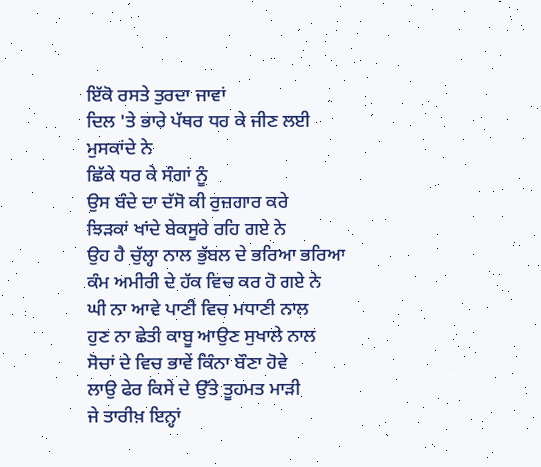ਇੱਕੋ ਰਸਤੇ ਤੁਰਦਾ ਜਾਵਾਂ
ਦਿਲ 'ਤੇ ਭਾਰੇ ਪੱਥਰ ਧਰ ਕੇ ਜੀਣ ਲਈ ਮੁਸਕਾਂਦੇ ਨੇ
ਛਿੱਕੇ ਧਰ ਕੇ ਸੰਗਾਂ ਨੂੰ
ਉਸ ਬੰਦੇ ਦਾ ਦੱਸੋ ਕੀ ਰੁਜ਼ਗਾਰ ਕਰੇ
ਝਿੜਕਾਂ ਖਾਂਦੇ ਬੇਕਸੂਰੇ ਰਹਿ ਗਏ ਨੇ
ਉਹ ਹੈ ਚੁੱਲ੍ਹਾ ਨਾਲ ਭੁੱਬਲ ਦੇ ਭਰਿਆ ਭਰਿਆ
ਕੰਮ ਅਮੀਰੀ ਦੇ ਹੱਕ ਵਿਚ ਕਰ ਹੋ ਗਏ ਨੇ
ਘੀ ਨਾ ਆਵੇ ਪਾਣੀ ਵਿਚ ਮਧਾਣੀ ਨਾਲ
ਹੁਣ ਨਾ ਛੇਤੀ ਕਾਬੂ ਆਉਣ ਸੁਖਾਲੇ ਨਾਲ
ਸੋਚਾਂ ਦੇ ਵਿਚ ਭਾਵੇਂ ਕਿੰਨਾ ਬੌਣਾ ਹੋਵੇ
ਲਾਉ ਫੇਰ ਕਿਸੇ ਦੇ ਉੱਤੇ ਤੂਹਮਤ ਮਾੜੀ
ਜੇ ਤਾਰੀਖ਼ ਇਨ੍ਹਾਂ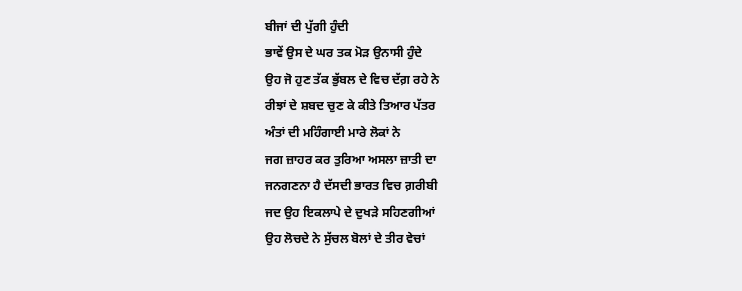ਬੀਜਾਂ ਦੀ ਪੁੱਗੀ ਹੁੰਦੀ
ਭਾਵੇਂ ਉਸ ਦੇ ਘਰ ਤਕ ਮੋੜ ਉਨਾਸੀ ਹੁੰਦੇ
ਉਹ ਜੋ ਹੁਣ ਤੱਕ ਭੁੱਬਲ ਦੇ ਵਿਚ ਦੱਗ਼ ਰਹੇ ਨੇ
ਰੀਝਾਂ ਦੇ ਸ਼ਬਦ ਚੁਣ ਕੇ ਕੀਤੇ ਤਿਆਰ ਪੱਤਰ
ਅੰਤਾਂ ਦੀ ਮਹਿੰਗਾਈ ਮਾਰੇ ਲੋਕਾਂ ਨੇ
ਜਗ ਜ਼ਾਹਰ ਕਰ ਤੁਰਿਆ ਅਸਲਾ ਜ਼ਾਤੀ ਦਾ
ਜਨਗਣਨਾ ਹੈ ਦੱਸਦੀ ਭਾਰਤ ਵਿਚ ਗ਼ਰੀਬੀ
ਜਦ ਉਹ ਇਕਲਾਪੇ ਦੇ ਦੁਖੜੇ ਸਹਿਣਗੀਆਂ
ਉਹ ਲੋਚਦੇ ਨੇ ਸੁੱਚਲ ਬੋਲਾਂ ਦੇ ਤੀਰ ਵੇਚਾਂ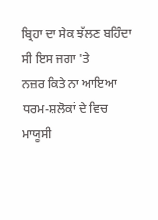ਬ੍ਰਿਹਾ ਦਾ ਸੇਕ ਝੱਲਣ ਬਹਿੰਦਾ ਸੀ ਇਸ ਜਗਾ 'ਤੇ
ਨਜ਼ਰ ਕਿਤੇ ਨਾ ਆਇਆ ਧਰਮ-ਸ਼ਲੋਕਾਂ ਦੇ ਵਿਚ
ਮਾਯੂਸੀ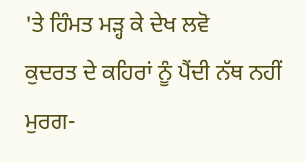'ਤੇ ਹਿੰਮਤ ਮੜ੍ਹ ਕੇ ਦੇਖ ਲਵੋ
ਕੁਦਰਤ ਦੇ ਕਹਿਰਾਂ ਨੂੰ ਪੈਂਦੀ ਨੱਥ ਨਹੀਂ
ਮੁਰਗ-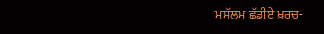ਮਸੱਲਮ ਛੱਡੀਏ ਖ਼ਰਚ-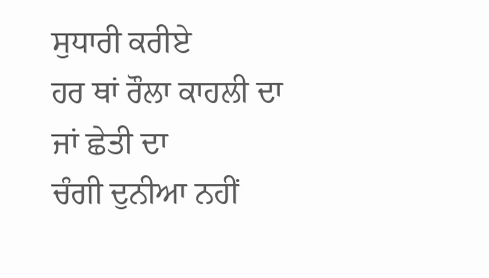ਸੁਧਾਰੀ ਕਰੀਏ
ਹਰ ਥਾਂ ਰੌਲਾ ਕਾਹਲੀ ਦਾ ਜਾਂ ਛੇਤੀ ਦਾ
ਚੰਗੀ ਦੁਨੀਆ ਨਹੀਂ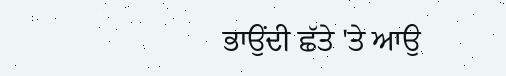ਭਾਉਂਦੀ ਛੱਤੇ 'ਤੇ ਆਉ